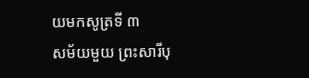យមកសូត្រទី ៣
សម័យមួយ ព្រះសារីបុ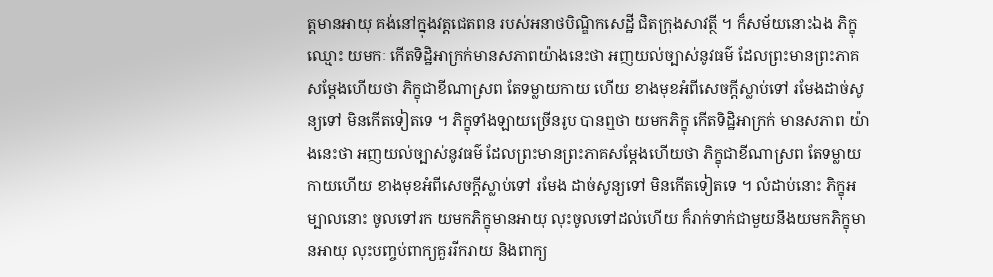ត្តមានអាយុ គង់នៅក្នុងវត្តជេតពន របស់អនាថបិណ្ឌិកសេដ្ឋី ជិតក្រុងសាវត្ថី ។ ក៏សម័យនោះឯង ភិក្ខុឈ្មោះ យមកៈ កើតទិដ្ឋិអាក្រក់មានសភាពយ៉ាងនេះថា អញយល់ច្បាស់នូវធម៌ ដែលព្រះមានព្រះភាគសម្តែងហើយថា ភិក្ខុជាខីណាស្រព តែទម្លាយកាយ ហើយ ខាងមុខអំពីសេចក្តីស្លាប់ទៅ រមែងដាច់សូន្យទៅ មិនកើតទៀតទេ ។ ភិក្ខុទាំងឡាយច្រើនរូប បានឮថា យមកភិក្ខុ កើតទិដ្ឋិអាក្រក់ មានសភាព យ៉ាងនេះថា អញយល់ច្បាស់នូវធម៌ ដែលព្រះមានព្រះភាគសម្តែងហើយថា ភិក្ខុជាខីណាស្រព តែទម្លាយកាយហើយ ខាងមុខអំពីសេចក្តីស្លាប់ទៅ រមែង ដាច់សូន្យទៅ មិនកើតទៀតទេ ។ លំដាប់នោះ ភិក្ខុអម្បាលនោះ ចូលទៅរក យមកភិក្ខុមានអាយុ លុះចូលទៅដល់ហើយ ក៏រាក់ទាក់ជាមួយនឹងយមកភិក្ខុមានអាយុ លុះបញ្ចប់ពាក្យគួររីករាយ និងពាក្យ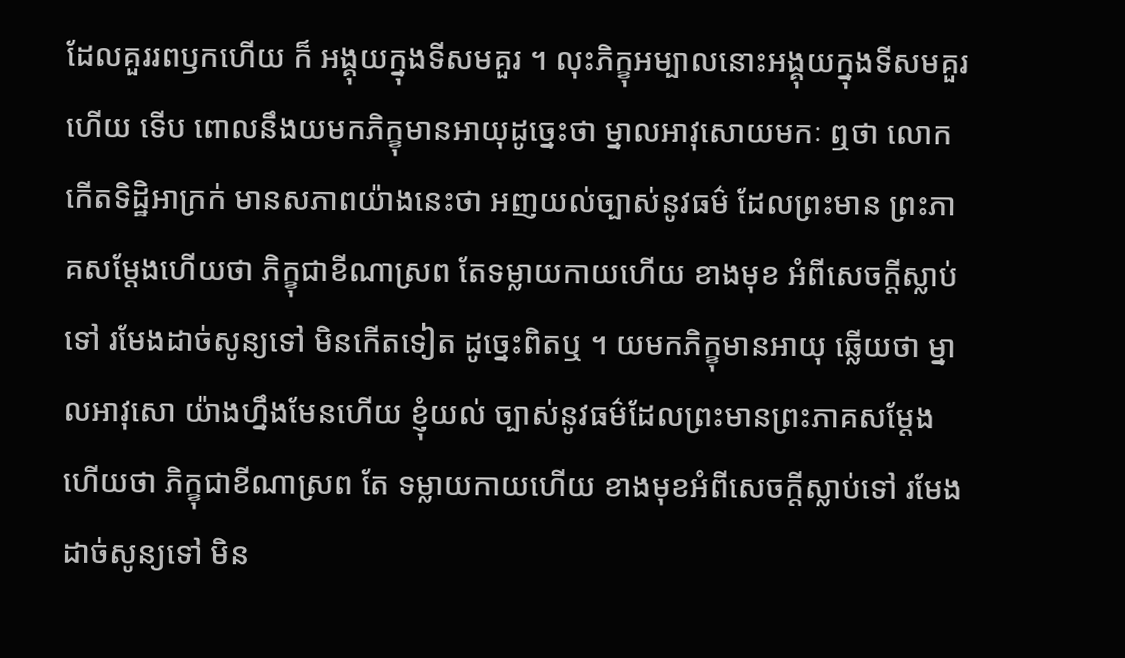ដែលគួររពឫកហើយ ក៏ អង្គុយក្នុងទីសមគួរ ។ លុះភិក្ខុអម្បាលនោះអង្គុយក្នុងទីសមគួរហើយ ទើប ពោលនឹងយមកភិក្ខុមានអាយុដូច្នេះថា ម្នាលអាវុសោយមកៈ ឮថា លោក កើតទិដ្ឋិអាក្រក់ មានសភាពយ៉ាងនេះថា អញយល់ច្បាស់នូវធម៌ ដែលព្រះមាន ព្រះភាគសម្តែងហើយថា ភិក្ខុជាខីណាស្រព តែទម្លាយកាយហើយ ខាងមុខ អំពីសេចក្តីស្លាប់ទៅ រមែងដាច់សូន្យទៅ មិនកើតទៀត ដូច្នេះពិតឬ ។ យមកភិក្ខុមានអាយុ ឆ្លើយថា ម្នាលអាវុសោ យ៉ាងហ្នឹងមែនហើយ ខ្ញុំយល់ ច្បាស់នូវធម៌ដែលព្រះមានព្រះភាគសម្តែងហើយថា ភិក្ខុជាខីណាស្រព តែ ទម្លាយកាយហើយ ខាងមុខអំពីសេចក្តីស្លាប់ទៅ រមែងដាច់សូន្យទៅ មិន